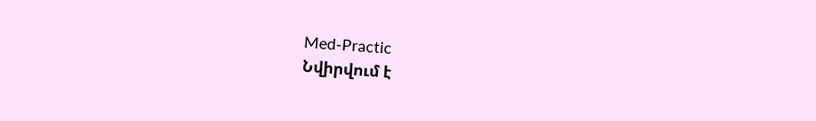Med-Practic
Նվիրվում է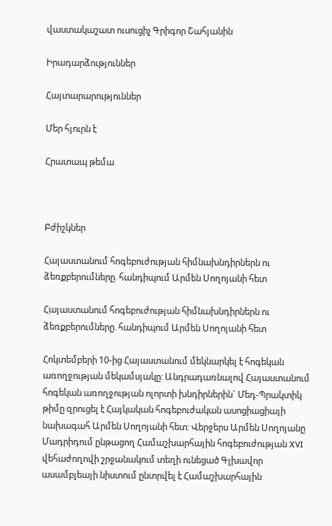վաստակաշատ ուսուցիչ Գրիգոր Շահյանին

Իրադարձություններ

Հայտարարություններ

Մեր հյուրն է

Հրատապ թեմա



Բժիշկներ

Հայաստանում հոգեբուժության հիմնախնդիրներն ու ձեռքբերումները. հանդիպում Արմեն Սողոյանի հետ

Հայաստանում հոգեբուժության հիմնախնդիրներն ու ձեռքբերումները. հանդիպում Արմեն Սողոյանի հետ

Հոկտեմբերի 10-ից Հայաստանում մեկնարկել է հոգեկան առողջության մեկամսյակը: Անդրադառնալով Հայաստանում հոգեկան առողջության ոլորտի խնդիրներին` Մեդ-Պրակտիկ թիմը զրուցել է Հայկական հոգեբուժական ասոցիացիայի նախագահ Արմեն Սողոյանի հետ: Վերջերս Արմեն Սողոյանը Մադրիդում ընթացող Համաշխարհային հոգեբուժության XVI վեհաժողովի շրջանակում տեղի ունեցած Գլխավոր ասամբլեայի նիստում ընտրվել է Համաշխարհային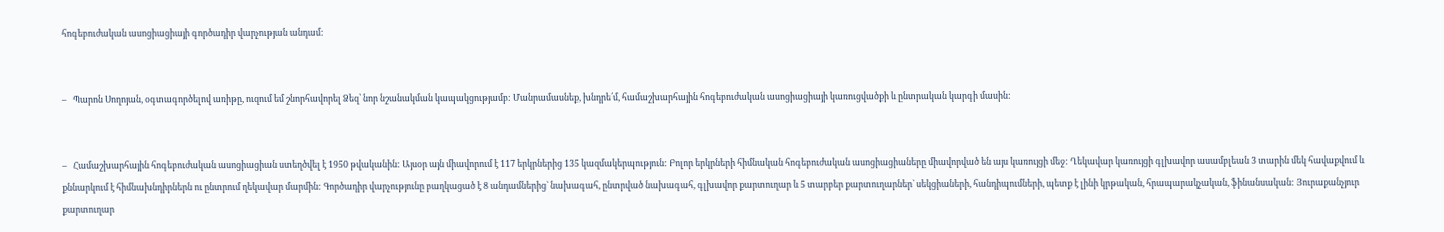հոգեբուժական ասոցիացիայի գործադիր վարչության անդամ:


–   Պարոն Սողոյան, օգտագործելով առիթը, ուզում եմ շնորհավորել Ձեզ՝ նոր նշանակման կապակցությամբ: Մանրամասնեք, խնդրե՛մ, համաշխարհային հոգեբուժական ասոցիացիայի կառուցվածքի և ընտրական կարգի մասին:


–   Համաշխարհային հոգեբուժական ասոցիացիան ստեղծվել է 1950 թվականին: Այսօր այն միավորում է 117 երկրներից 135 կազմակերպություն: Բոլոր երկրների հիմնական հոգեբուժական ասոցիացիաները միավորված են այս կառույցի մեջ: Ղեկավար կառույցի գլխավոր ասամբլեան 3 տարին մեկ հավաքվում և քննարկում է հիմնախնդիրներն ու ընտրում ղեկավար մարմին: Գործադիր վարչությունը բաղկացած է 8 անդամներից` նախագահ, ընտրված նախագահ, գլխավոր քարտուղար և 5 տարբեր քարտուղարներ` սեկցիաների, հանդիպումների, պետք է լինի կրթական, հրապարակչական, ֆինանսական: Յուրաքանչյուր քարտուղար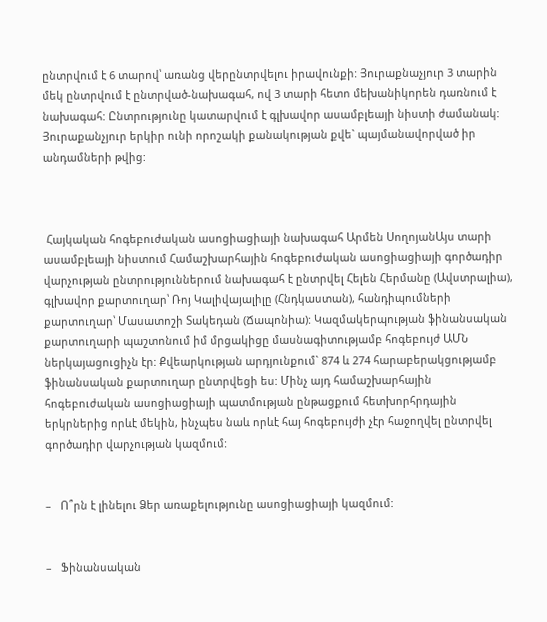ընտրվում է 6 տարով՝ առանց վերընտրվելու իրավունքի: Յուրաքնաչյուր 3 տարին մեկ ընտրվում է ընտրված-նախագահ, ով 3 տարի հետո մեխանիկորեն դառնում է նախագահ: Ընտրությունը կատարվում է գլխավոր ասամբլեայի նիստի ժամանակ: Յուրաքանչյուր երկիր ունի որոշակի քանակության քվե` պայմանավորված իր անդամների թվից:



 Հայկական հոգեբուժական ասոցիացիայի նախագահ Արմեն ՍողոյանԱյս տարի ասամբլեայի նիստում Համաշխարհային հոգեբուժական ասոցիացիայի գործադիր վարչության ընտրություններում նախագահ է ընտրվել Հելեն Հերմանը (Ավստրալիա), գլխավոր քարտուղար՝ Ռոյ Կալիվայալիլը (Հնդկաստան), հանդիպումների քարտուղար՝ Մասատոշի Տակեդան (Ճապոնիա): Կազմակերպության ֆինանսական քարտուղարի պաշտոնում իմ մրցակիցը մասնագիտությամբ հոգեբույժ ԱՄՆ ներկայացուցիչն էր: Քվեարկության արդյունքում` 874 և 274 հարաբերակցությամբ ֆինանսական քարտուղար ընտրվեցի ես: Մինչ այդ համաշխարհային հոգեբուժական ասոցիացիայի պատմության ընթացքում հետխորհրդային երկրներից որևէ մեկին, ինչպես նաև որևէ հայ հոգեբույժի չէր հաջողվել ընտրվել գործադիր վարչության կազմում:


–   Ո՞րն է լինելու Ձեր առաքելությունը ասոցիացիայի կազմում:


–   Ֆինանսական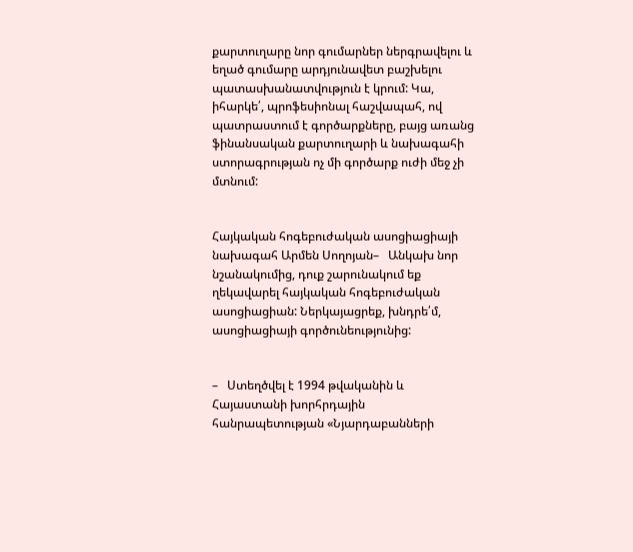քարտուղարը նոր գումարներ ներգրավելու և եղած գումարը արդյունավետ բաշխելու պատասխանատվություն է կրում: Կա, իհարկե՛, պրոֆեսիոնալ հաշվապահ, ով պատրաստում է գործարքները, բայց առանց ֆինանսական քարտուղարի և նախագահի ստորագրության ոչ մի գործարք ուժի մեջ չի մտնում:


Հայկական հոգեբուժական ասոցիացիայի նախագահ Արմեն Սողոյան–   Անկախ նոր նշանակումից, դուք շարունակում եք ղեկավարել հայկական հոգեբուժական ասոցիացիան: Ներկայացրեք, խնդրե՛մ, ասոցիացիայի գործունեությունից:


–   Ստեղծվել է 1994 թվականին և Հայաստանի խորհրդային հանրապետության «Նյարդաբանների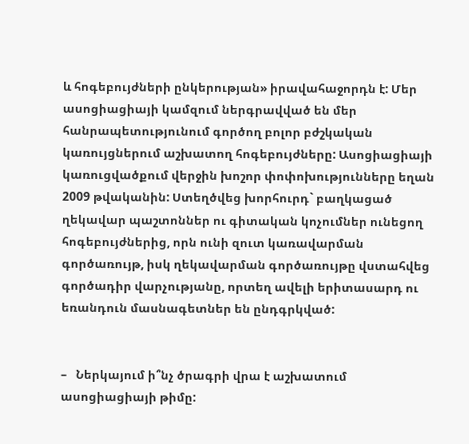և հոգեբույժների ընկերության» իրավահաջորդն է: Մեր ասոցիացիայի կամզում ներգրավված են մեր հանրապետությունում գործող բոլոր բժշկական կառույցներում աշխատող հոգեբույժները: Ասոցիացիայի կառուցվածքում վերջին խոշոր փոփոխությունները եղան 2009 թվականին: Ստեղծվեց խորհուրդ` բաղկացած ղեկավար պաշտոններ ու գիտական կոչումներ ունեցող հոգեբույժներից, որն ունի զուտ կառավարման գործառույթ, իսկ ղեկավարման գործառույթը վստահվեց գործադիր վարչությանը, որտեղ ավելի երիտասարդ ու եռանդուն մասնագետներ են ընդգրկված:


–   Ներկայում ի՞նչ ծրագրի վրա է աշխատում ասոցիացիայի թիմը: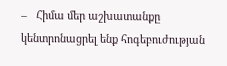–   Հիմա մեր աշխատանքը կենտրոնացրել ենք հոգեբուժության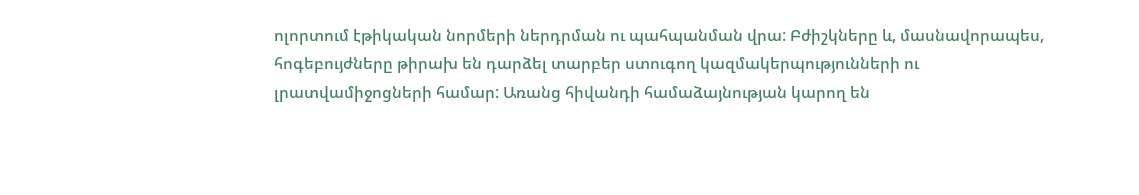ոլորտում էթիկական նորմերի ներդրման ու պահպանման վրա: Բժիշկները և, մասնավորապես, հոգեբույժները թիրախ են դարձել տարբեր ստուգող կազմակերպությունների ու լրատվամիջոցների համար: Առանց հիվանդի համաձայնության կարող են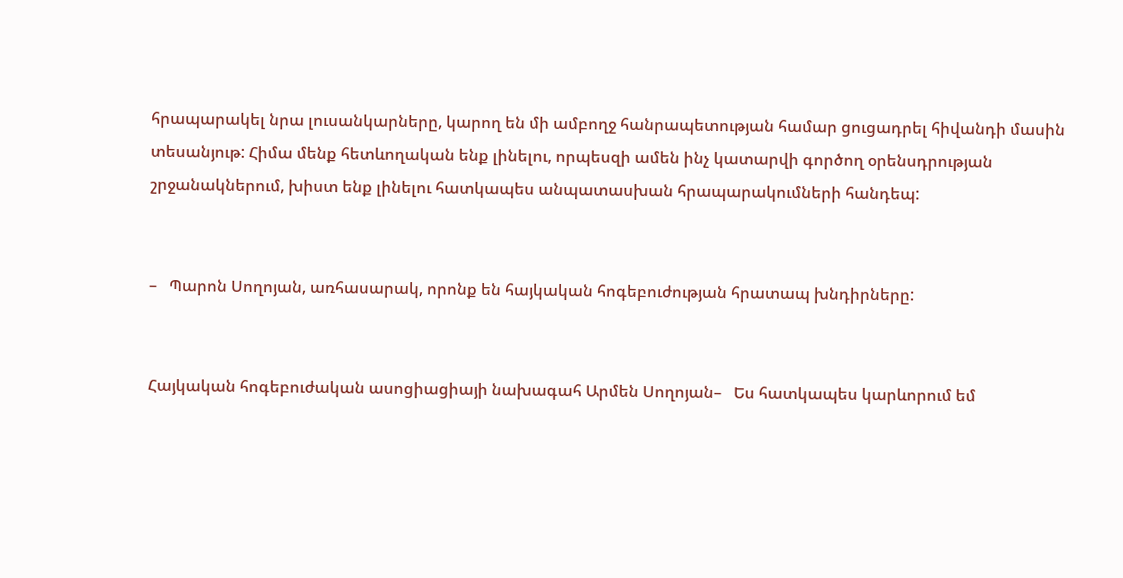հրապարակել նրա լուսանկարները, կարող են մի ամբողջ հանրապետության համար ցուցադրել հիվանդի մասին տեսանյութ: Հիմա մենք հետևողական ենք լինելու, որպեսզի ամեն ինչ կատարվի գործող օրենսդրության շրջանակներում, խիստ ենք լինելու հատկապես անպատասխան հրապարակումների հանդեպ:


–   Պարոն Սողոյան, առհասարակ, որոնք են հայկական հոգեբուժության հրատապ խնդիրները:


Հայկական հոգեբուժական ասոցիացիայի նախագահ Արմեն Սողոյան–   Ես հատկապես կարևորում եմ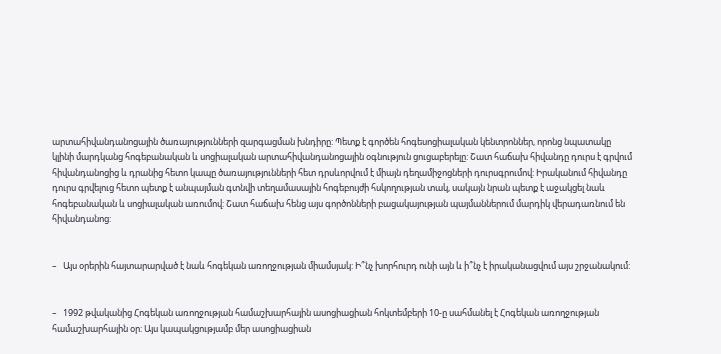արտահիվանդանոցային ծառայությունների զարգացման խնդիրը: Պետք է գործեն հոգեսոցիալական կենտրոններ, որոնց նպատակը կլինի մարդկանց հոգեբանական և սոցիալական արտահիվանդանոցային օգնություն ցուցաբերելը: Շատ հաճախ հիվանդը դուրս է գրվում հիվանդանոցից և դրանից հետո կապը ծառայությունների հետ դրսևորվում է միայն դեղամիջոցների դուրսգրումով: Իրականում հիվանդը դուրս գրվելուց հետո պետք է անպայման գտնվի տեղամասային հոգեբույժի հսկողության տակ, սակայն նրան պետք է աջակցել նաև հոգեբանական և սոցիալական առումով: Շատ հաճախ հենց այս գործոնների բացակայության պայմաններում մարդիկ վերադառնում են հիվանդանոց:


–   Այս օրերին հայտարարված է նաև հոգեկան առողջության միամսյակ: Ի՞նչ խորհուրդ ունի այն և ի՞նչ է իրականացվում այս շրջանակում:


–   1992 թվականից Հոգեկան առողջության համաշխարհային ասոցիացիան հոկտեմբերի 10-ը սահմանել է Հոգեկան առողջության համաշխարհային օր: Այս կապակցությամբ մեր ասոցիացիան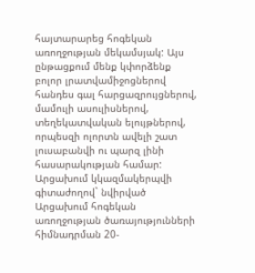հայտարարեց հոգեկան առողջության մեկամսյակ: Այս ընթացքում մենք կփորձենք բոլոր լրատվամիջոցներով հանդես գալ հարցազրույցներով, մամուլի ասուլիսներով, տեղեկատվական ելույթներով, որպեսզի ոլորտն ավելի շատ լուսաբանվի ու պարզ լինի հասարակության համար: Արցախում կկազմակերպվի գիտաժողով` նվիրված Արցախում հոգեկան առողջության ծառայությունների հիմնադրման 20-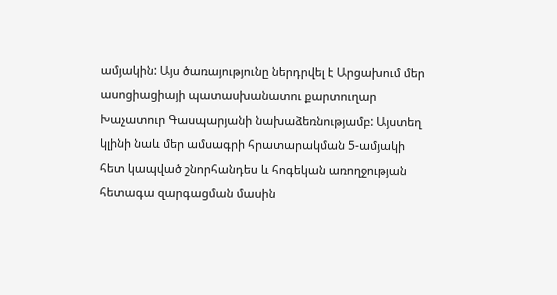ամյակին: Այս ծառայությունը ներդրվել է Արցախում մեր ասոցիացիայի պատասխանատու քարտուղար Խաչատուր Գասպարյանի նախաձեռնությամբ: Այստեղ կլինի նաև մեր ամսագրի հրատարակման 5-ամյակի հետ կապված շնորհանդես և հոգեկան առողջության հետագա զարգացման մասին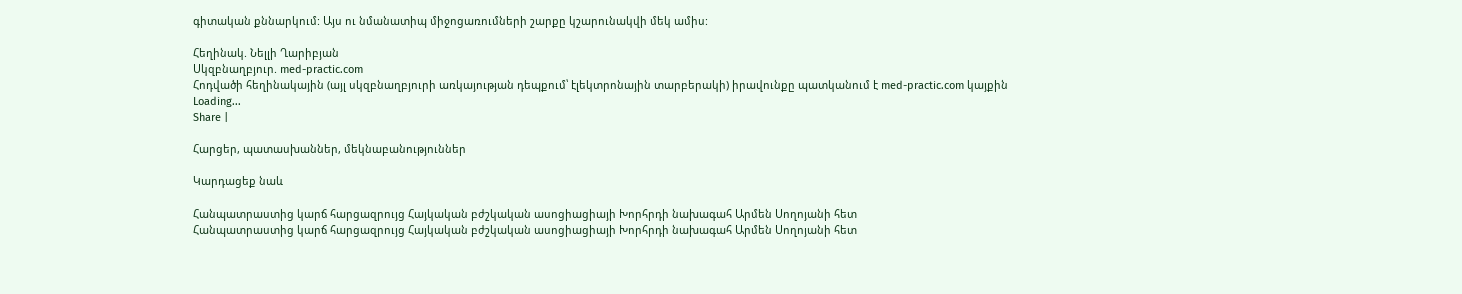գիտական քննարկում: Այս ու նմանատիպ միջոցառումների շարքը կշարունակվի մեկ ամիս:

Հեղինակ. Նելլի Ղարիբյան
Սկզբնաղբյուր. med-practic.com
Հոդվածի հեղինակային (այլ սկզբնաղբյուրի առկայության դեպքում՝ էլեկտրոնային տարբերակի) իրավունքը պատկանում է med-practic.com կայքին
Loading...
Share |

Հարցեր, պատասխաններ, մեկնաբանություններ

Կարդացեք նաև

Հանպատրաստից կարճ հարցազրույց Հայկական բժշկական ասոցիացիայի Խորհրդի նախագահ Արմեն Սողոյանի հետ
Հանպատրաստից կարճ հարցազրույց Հայկական բժշկական ասոցիացիայի Խորհրդի նախագահ Արմեն Սողոյանի հետ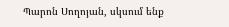Պարոն Սողոյան, սկսում ենք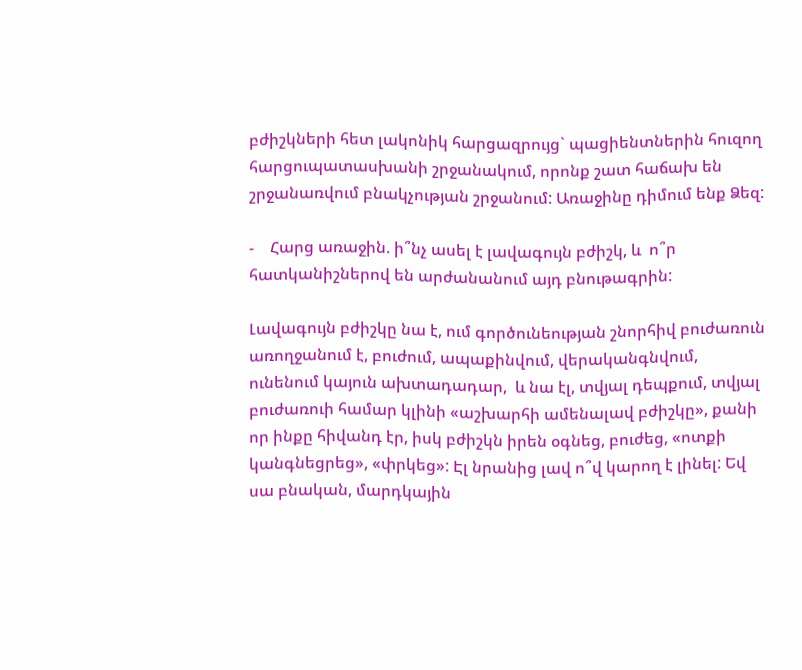բժիշկների հետ լակոնիկ հարցազրույց` պացիենտներին հուզող հարցուպատասխանի շրջանակում, որոնք շատ հաճախ են շրջանառվում բնակչության շրջանում: Առաջինը դիմում ենք Ձեզ:

-    Հարց առաջին. ի՞նչ ասել է լավագույն բժիշկ, և  ո՞ր հատկանիշներով են արժանանում այդ բնութագրին:

Լավագույն բժիշկը նա է, ում գործունեության շնորհիվ բուժառուն առողջանում է, բուժում, ապաքինվում, վերականգնվում, ունենում կայուն ախտադադար,  և նա էլ, տվյալ դեպքում, տվյալ բուժառուի համար կլինի «աշխարհի ամենալավ բժիշկը», քանի որ ինքը հիվանդ էր, իսկ բժիշկն իրեն օգնեց, բուժեց, «ոտքի կանգնեցրեց», «փրկեց»: Էլ նրանից լավ ո՞վ կարող է լինել: Եվ սա բնական, մարդկային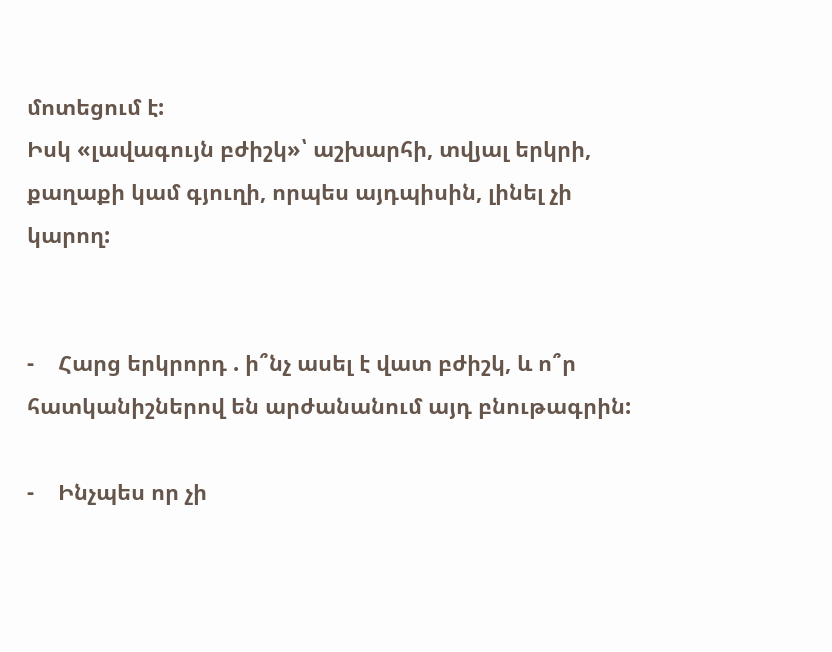մոտեցում է:
Իսկ «լավագույն բժիշկ»՝ աշխարհի, տվյալ երկրի, քաղաքի կամ գյուղի, որպես այդպիսին, լինել չի կարող:


-    Հարց երկրորդ . ի՞նչ ասել է վատ բժիշկ, և ո՞ր հատկանիշներով են արժանանում այդ բնութագրին:

-    Ինչպես որ չի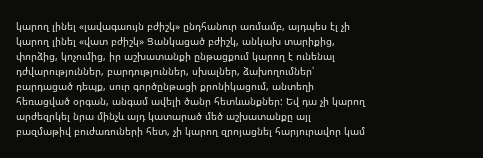կարող լինել «լավագաույն բժիշկ» ընդհանուր առմամբ, այդպես էլ չի կարող լինել «վատ բժիշկ» Ցանկացած բժիշկ, անկախ տարիքից, փորձից, կոչումից, իր աշխատանքի ընթացքում կարող է ունենալ դժվարություններ, բարդություններ, սխալներ, ձախողումներ՝ բարդացած դեպք, սուր գործընթացի քրոնիկացում, անտեղի հեռացված օրգան, անգամ ավելի ծանր հետևանքներ: Եվ դա չի կարող արժեզրկել նրա մինչև այդ կատարած մեծ աշխատանքը այլ բազմաթիվ բուժառուների հետ, չի կարող զրոյացնել հարյուրավոր կամ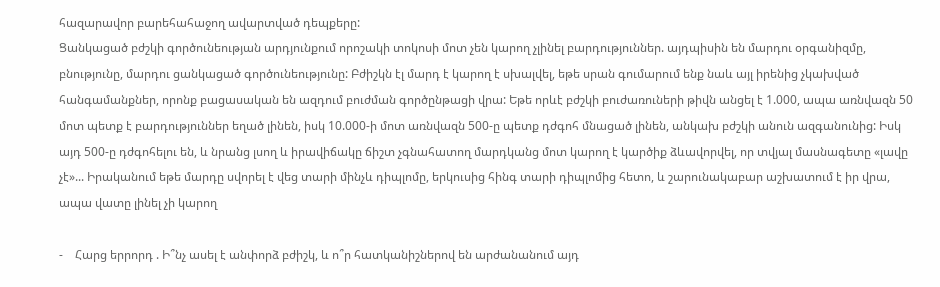հազարավոր բարեհահաջող ավարտված դեպքերը:
Ցանկացած բժշկի գործունեության արդյունքում որոշակի տոկոսի մոտ չեն կարող չլինել բարդություններ. այդպիսին են մարդու օրգանիզմը, բնությունը, մարդու ցանկացած գործունեությունը: Բժիշկն էլ մարդ է կարող է սխալվել, եթե սրան գումարում ենք նաև այլ իրենից չկախված հանգամանքներ, որոնք բացասական են ազդում բուժման գործընթացի վրա: Եթե որևէ բժշկի բուժառուների թիվն անցել է 1.000, ապա առնվազն 50 մոտ պետք է բարդություններ եղած լինեն, իսկ 10.000-ի մոտ առնվազն 500-ը պետք դժգոհ մնացած լինեն, անկախ բժշկի անուն ազգանունից: Իսկ այդ 500-ը դժգոհելու են, և նրանց լսող և իրավիճակը ճիշտ չգնահատող մարդկանց մոտ կարող է կարծիք ձևավորվել, որ տվյալ մասնագետը «լավը չէ»... Իրականում եթե մարդը սվորել է վեց տարի մինչև դիպլոմը, երկուսից հինգ տարի դիպլոմից հետո, և շարունակաբար աշխատում է իր վրա, ապա վատը լինել չի կարող

-    Հարց երրորդ . Ի՞նչ ասել է անփորձ բժիշկ, և ո՞ր հատկանիշներով են արժանանում այդ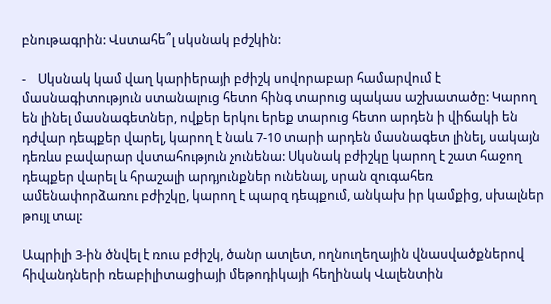բնութագրին: Վստահե՞լ սկսնակ բժշկին:

-    Սկսնակ կամ վաղ կարիերայի բժիշկ սովորաբար համարվում է մասնագիտություն ստանալուց հետո հինգ տարուց պակաս աշխատածը: Կարող են լինել մասնագետներ, ովքեր երկու երեք տարուց հետո արդեն ի վիճակի են դժվար դեպքեր վարել, կարող է նաև 7-10 տարի արդեն մասնագետ լինել, սակայն դեռևս բավարար վստահություն չունենա: Սկսնակ բժիշկը կարող է շատ հաջող դեպքեր վարել և հրաշալի արդյունքներ ունենալ, սրան զուգահեռ ամենափորձառու բժիշկը, կարող է պարզ դեպքում, անկախ իր կամքից, սխալներ թույլ տալ:

Ապրիլի 3-ին ծնվել է ռուս բժիշկ, ծանր ատլետ, ողնուղեղային վնասվածքներով հիվանդների ռեաբիլիտացիայի մեթոդիկայի հեղինակ Վալենտին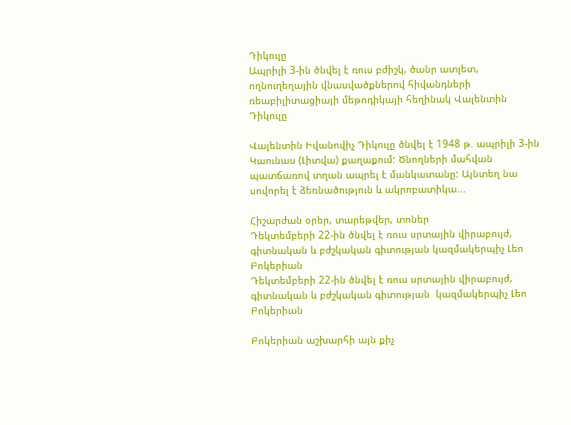Դիկուլը
Ապրիլի 3-ին ծնվել է ռուս բժիշկ, ծանր ատլետ, ողնուղեղային վնասվածքներով հիվանդների ռեաբիլիտացիայի մեթոդիկայի հեղինակ Վալենտին Դիկուլը

Վալենտին Իվանովիչ Դիկուլը ծնվել է 1948 թ. ապրիլի 3-ին Կաունաս (Լիտվա) քաղաքում: Ծնողների մահվան պատճառով տղան ապրել է մանկատանը: Այնտեղ նա սովորել է ձեռնածություն և ակրոբատիկա...

Հիշարժան օրեր, տարեթվեր, տոներ
Դեկտեմբերի 22-ին ծնվել է ռուս սրտային վիրաբույժ, գիտնական և բժշկական գիտության կազմակերպիչ Լեո Բոկերիան
Դեկտեմբերի 22-ին ծնվել է ռուս սրտային վիրաբույժ, գիտնական և բժշկական գիտության  կազմակերպիչ Լեո Բոկերիան

Բոկերիան աշխարհի այն քիչ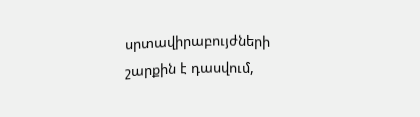սրտավիրաբույժների շարքին է դասվում,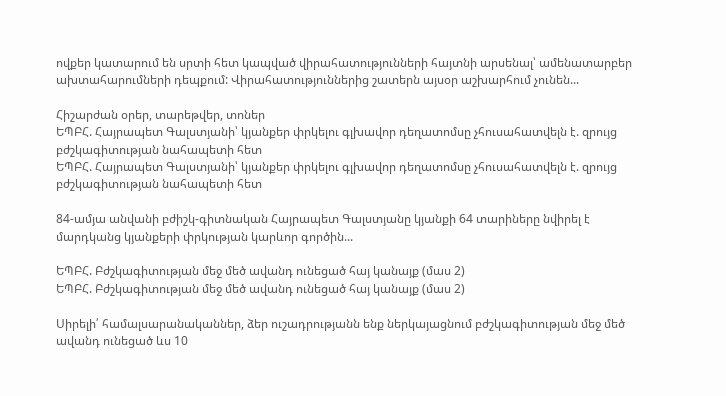ովքեր կատարում են սրտի հետ կապված վիրահատությունների հայտնի արսենալ՝ ամենատարբեր ախտահարումների դեպքում: Վիրահատություններից շատերն այսօր աշխարհում չունեն...

Հիշարժան օրեր, տարեթվեր, տոներ
ԵՊԲՀ. Հայրապետ Գալստյանի՝ կյանքեր փրկելու գլխավոր դեղատոմսը չհուսահատվելն է. զրույց բժշկագիտության նահապետի հետ
ԵՊԲՀ. Հայրապետ Գալստյանի՝ կյանքեր փրկելու գլխավոր դեղատոմսը չհուսահատվելն է. զրույց բժշկագիտության նահապետի հետ

84-ամյա անվանի բժիշկ-գիտնական Հայրապետ Գալստյանը կյանքի 64 տարիները նվիրել է մարդկանց կյանքերի փրկության կարևոր գործին...

ԵՊԲՀ. Բժշկագիտության մեջ մեծ ավանդ ունեցած հայ կանայք (մաս 2)
ԵՊԲՀ. Բժշկագիտության մեջ մեծ ավանդ ունեցած հայ կանայք (մաս 2)

Սիրելի՛ համալսարանականներ, ձեր ուշադրությանն ենք ներկայացնում բժշկագիտության մեջ մեծ ավանդ ունեցած ևս 10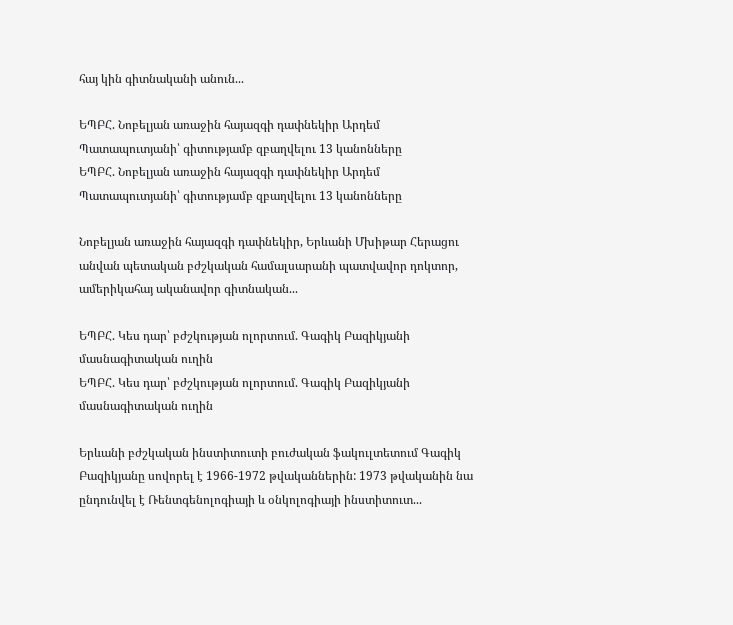հայ կին գիտնականի անուն...

ԵՊԲՀ. Նոբելյան առաջին հայազգի դափնեկիր Արդեմ Պատապուտյանի՝ գիտությամբ զբաղվելու 13 կանոնները
ԵՊԲՀ. Նոբելյան առաջին հայազգի դափնեկիր Արդեմ Պատապուտյանի՝ գիտությամբ զբաղվելու 13 կանոնները

Նոբելյան առաջին հայազգի դափնեկիր, Երևանի Մխիթար Հերացու անվան պետական բժշկական համալսարանի պատվավոր դոկտոր, ամերիկահայ ականավոր գիտնական...

ԵՊԲՀ. Կես դար՝ բժշկության ոլորտում. Գագիկ Բազիկյանի մասնագիտական ուղին
ԵՊԲՀ. Կես դար՝ բժշկության ոլորտում. Գագիկ Բազիկյանի մասնագիտական ուղին

Երևանի բժշկական ինստիտուտի բուժական ֆակուլտետում Գագիկ Բազիկյանը սովորել է 1966-1972 թվականներին: 1973 թվականին նա ընդունվել է Ռենտգենոլոգիայի և օնկոլոգիայի ինստիտուտ...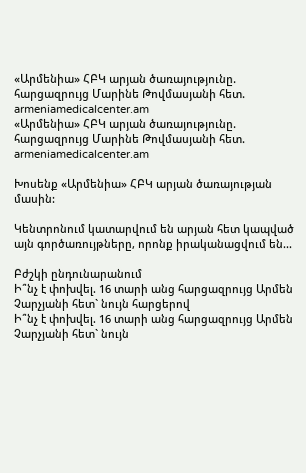«Արմենիա» ՀԲԿ արյան ծառայությունը. հարցազրույց Մարինե Թովմասյանի հետ. armeniamedicalcenter.am
«Արմենիա» ՀԲԿ արյան ծառայությունը. հարցազրույց Մարինե Թովմասյանի հետ. armeniamedicalcenter.am

Խոսենք «Արմենիա» ՀԲԿ արյան ծառայության մասին:

Կենտրոնում կատարվում են արյան հետ կապված այն գործառույթները, որոնք իրականացվում են...

Բժշկի ընդունարանում
Ի՞նչ է փոխվել. 16 տարի անց հարցազրույց Արմեն Չարչյանի հետ` նույն հարցերով
Ի՞նչ է փոխվել. 16 տարի անց հարցազրույց Արմեն Չարչյանի հետ` նույն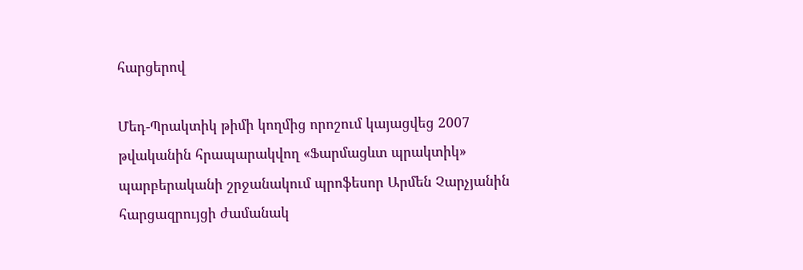հարցերով

Մեդ-Պրակտիկ թիմի կողմից որոշում կայացվեց 2007 թվականին հրապարակվող «Ֆարմացևտ պրակտիկ» պարբերականի շրջանակում պրոֆեսոր Արմեն Չարչյանին հարցազրույցի ժամանակ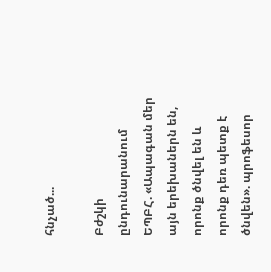հնչած...

Բժշկի ընդունարանում
ԵՊԲՀ. «Ապագան մեր այն երեխաներն են, որոնք ծնվել են և որոնք դեռ պետք է ծնվեն». պրոֆեսոր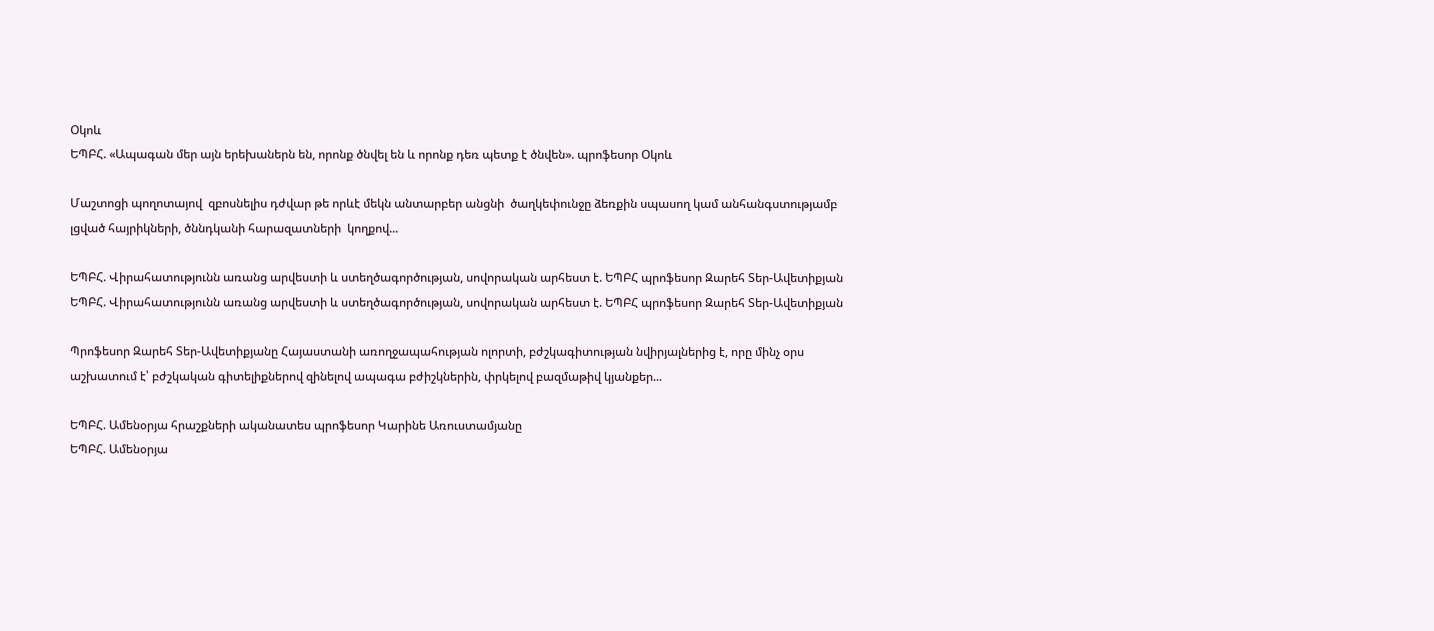Օկոև
ԵՊԲՀ. «Ապագան մեր այն երեխաներն են, որոնք ծնվել են և որոնք դեռ պետք է ծնվեն». պրոֆեսոր Օկոև

Մաշտոցի պողոտայով  զբոսնելիս դժվար թե որևէ մեկն անտարբեր անցնի  ծաղկեփունջը ձեռքին սպասող կամ անհանգստությամբ լցված հայրիկների, ծննդկանի հարազատների  կողքով...

ԵՊԲՀ. Վիրահատությունն առանց արվեստի և ստեղծագործության, սովորական արհեստ է. ԵՊԲՀ պրոֆեսոր Զարեհ Տեր-Ավետիքյան
ԵՊԲՀ. Վիրահատությունն առանց արվեստի և ստեղծագործության, սովորական արհեստ է. ԵՊԲՀ պրոֆեսոր Զարեհ Տեր-Ավետիքյան

Պրոֆեսոր Զարեհ Տեր-Ավետիքյանը Հայաստանի առողջապահության ոլորտի, բժշկագիտության նվիրյալներից է, որը մինչ օրս աշխատում է՝ բժշկական գիտելիքներով զինելով ապագա բժիշկներին, փրկելով բազմաթիվ կյանքեր...

ԵՊԲՀ. Ամենօրյա հրաշքների ականատես պրոֆեսոր Կարինե Առուստամյանը
ԵՊԲՀ. Ամենօրյա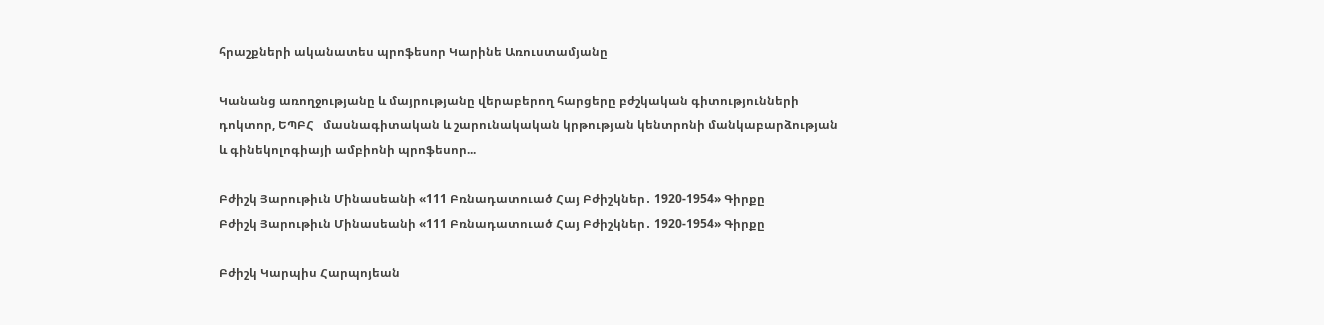հրաշքների ականատես պրոֆեսոր Կարինե Առուստամյանը

Կանանց առողջությանը և մայրությանը վերաբերող հարցերը բժշկական գիտությունների դոկտոր, ԵՊԲՀ   մասնագիտական և շարունակական կրթության կենտրոնի մանկաբարձության և գինեկոլոգիայի ամբիոնի պրոֆեսոր...

Բժիշկ Յարութիւն Մինասեանի «111 Բռնադատուած Հայ Բժիշկներ․ 1920-1954» Գիրքը
Բժիշկ Յարութիւն Մինասեանի «111 Բռնադատուած Հայ Բժիշկներ․ 1920-1954» Գիրքը

Բժիշկ Կարպիս Հարպոյեան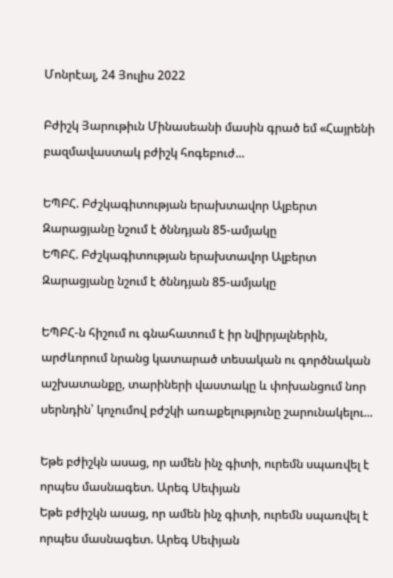Մոնրէալ, 24 Յուլիս 2022

Բժիշկ Յարութիւն Մինասեանի մասին գրած եմ «Հայրենի բազմավաստակ բժիշկ հոգեբուժ...

ԵՊԲՀ. Բժշկագիտության երախտավոր Ալբերտ Զարացյանը նշում է ծննդյան 85-ամյակը
ԵՊԲՀ. Բժշկագիտության երախտավոր Ալբերտ Զարացյանը նշում է ծննդյան 85-ամյակը

ԵՊԲՀ-ն հիշում ու գնահատում է իր նվիրյալներին, արժևորում նրանց կատարած տեսական ու գործնական աշխատանքը, տարիների վաստակը և փոխանցում նոր սերնդին՝ կոչումով բժշկի առաքելությունը շարունակելու...

Եթե բժիշկն ասաց, որ ամեն ինչ գիտի, ուրեմն սպառվել է որպես մասնագետ. Արեգ Սեփյան
Եթե բժիշկն ասաց, որ ամեն ինչ գիտի, ուրեմն սպառվել է որպես մասնագետ. Արեգ Սեփյան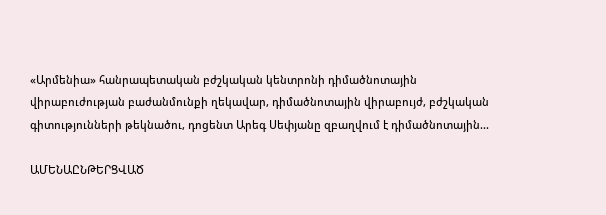«Արմենիա» հանրապետական բժշկական կենտրոնի դիմածնոտային վիրաբուժության բաժանմունքի ղեկավար, դիմածնոտային վիրաբույժ, բժշկական գիտությունների թեկնածու, դոցենտ Արեգ Սեփյանը զբաղվում է դիմածնոտային...

ԱՄԵՆԱԸՆԹԵՐՑՎԱԾ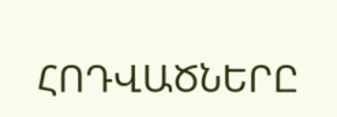ՀՈԴՎԱԾՆԵՐԸ